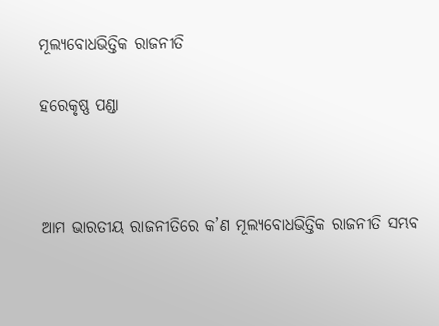ମୂଲ୍ୟବୋଧଭିତ୍ତିକ ରାଜନୀତି

ହରେକୃଷ୍ଣ ପଣ୍ଡା



ଆମ ଭାରତୀୟ ରାଜନୀତିରେ କ’ଣ ମୂଲ୍ୟବୋଧଭିତ୍ତିକ ରାଜନୀତି ସମ୍ଭବ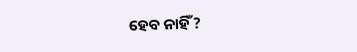ହେବ ନାହିଁ?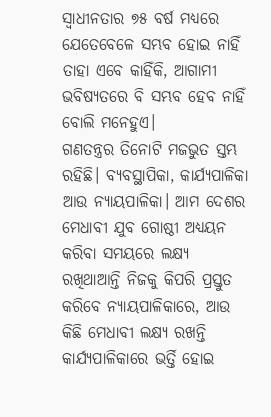ସ୍ବାଧୀନତାର ୭୫ ବର୍ଷ ମଧ୍ୟରେ ଯେତେବେଳେ ସମ୍ଭବ ହୋଇ ନାହିଁ ତାହା ଏବେ କାହିଁକି, ଆଗାମୀ ଭବିଷ୍ୟତରେ ବି ସମ୍ଭବ ହେବ ନାହିଁ ବୋଲି ମନେହୁଏ।
ଗଣତନ୍ତ୍ରର ତିନୋଟି ମଜଭୁତ ସ୍ତମ୍ଭ ରହିଛି। ବ୍ୟବସ୍ଥାପିକା, କାର୍ଯ୍ୟପାଳିକା ଆଉ ନ୍ୟାୟପାଳିକା। ଆମ ଦେଶର ମେଧାବୀ ଯୁବ ଗୋଷ୍ଠୀ ଅଧ୍ୟୟନ କରିବା ସମୟରେ ଲକ୍ଷ୍ୟ ରଖିଥାଆନ୍ତି ନିଜକୁ କିପରି ପ୍ରସ୍ତୁତ କରିବେ ନ୍ୟାୟପାଳିକାରେ, ଆଉ କିଛି ମେଧାବୀ ଲକ୍ଷ୍ୟ ରଖନ୍ତି କାର୍ଯ୍ୟପାଳିକାରେ ଭର୍ତ୍ତି ହୋଇ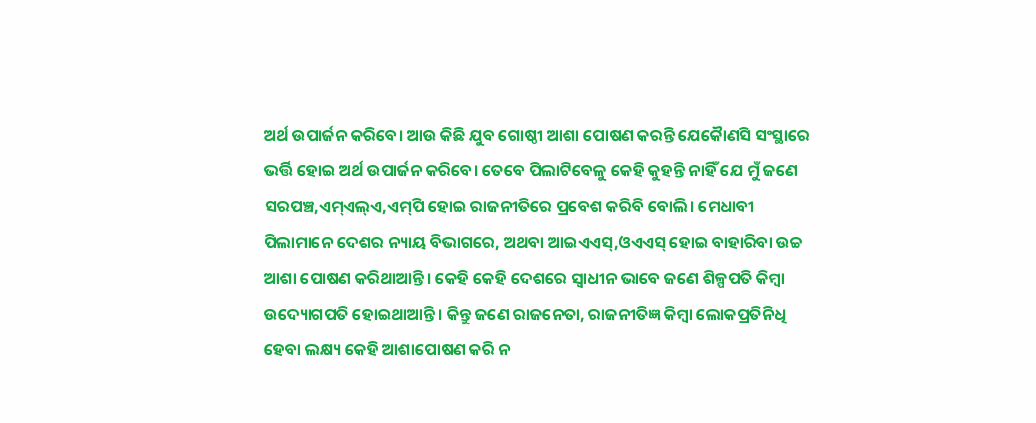ଅର୍ଥ ଉପାର୍ଜନ କରିବେ। ଆଉ କିଛି ଯୁବ ଗୋଷ୍ଠୀ ଆଶା ପୋଷଣ କରନ୍ତି ଯେକୈାଣସି ସଂସ୍ଥାରେ ଭର୍ତ୍ତି ହୋଇ ଅର୍ଥ ଉପାର୍ଜନ କରିବେ। ତେବେ ପିଲାଟିବେଳୁ କେହି କୁହନ୍ତି ନାହିଁ ଯେ ମୁଁ ଜଣେ ସରପଞ୍ଚ,ଏମ୍‌ଏଲ୍‌ଏ,ଏମ୍‌ପି ହୋଇ ରାଜନୀତିରେ ପ୍ରବେଶ କରିବି ବୋଲି। ମେଧାବୀ ପିଲାମାନେ ଦେଶର ନ୍ୟାୟ ବିଭାଗରେ, ଅଥବା ଆଇଏଏସ୍‌,ଓଏଏସ୍‌ ହୋଇ ବାହାରିବା ଉଚ୍ଚ ଆଶା ପୋଷଣ କରିଥାଆନ୍ତି। କେହି କେହି ଦେଶରେ ସ୍ବାଧୀନ ଭାବେ ଜଣେ ଶିଳ୍ପପତି କିମ୍ବା ଉଦ୍ୟୋଗପତି ହୋଇଥାଆନ୍ତି। କିନ୍ତୁ ଜଣେ ରାଜନେତା, ରାଜନୀତିଜ୍ଞ କିମ୍ବା ଲୋକପ୍ରତିନିଧି ହେବା ଲକ୍ଷ୍ୟ କେହି ଆଶାପୋଷଣ କରି ନ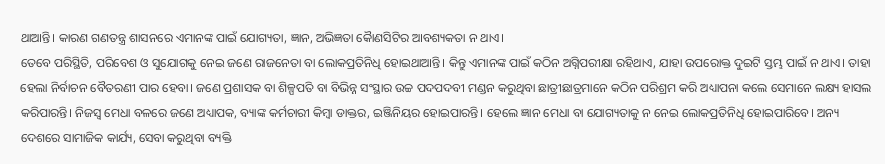ଥାଆନ୍ତି। କାରଣ ଗଣତନ୍ତ୍ର ଶାସନରେ ଏମାନଙ୍କ ପାଇଁ ଯୋଗ୍ୟତା, ଜ୍ଞାନ, ଅଭିଜ୍ଞତା କୈାଣସିଟିର ଆବଶ୍ୟକତା ନ ଥାଏ।
ତେବେ ପରିସ୍ଥିତି, ପରିବେଶ ଓ ସୁଯୋଗକୁ ନେଇ ଜଣେ ରାଜନେତା ବା ଲୋକପ୍ରତିନିଧି ହୋଇଥାଆନ୍ତି। କିନ୍ତୁ ଏମାନଙ୍କ ପାଇଁ କଠିନ ଅଗ୍ନିପରୀକ୍ଷା ରହିଥାଏ, ଯାହା ଉପରୋକ୍ତ ଦୁଇଟି ସ୍ତମ୍ଭ ପାଇଁ ନ ଥାଏ। ତାହା ହେଲା ନିର୍ବାଚନ ବୈତରଣୀ ପାର ହେବା। ଜଣେ ପ୍ରଶାସକ ବା ଶିଳ୍ପପତି ବା ବିଭିନ୍ନ ସଂସ୍ଥାର ଉଚ୍ଚ ପଦପଦବୀ ମଣ୍ଡନ କରୁଥିବା ଛାତ୍ରୀଛାତ୍ରମାନେ କଠିନ ପରିଶ୍ରମ କରି ଅଧ୍ୟାପନା କଲେ ସେମାନେ ଲକ୍ଷ୍ୟ ହାସଲ କରିପାରନ୍ତି। ନିଜସ୍ବ ମେଧା ବଳରେ ଜଣେ ଅଧ୍ୟାପକ, ବ୍ୟାଙ୍କ କର୍ମଚାରୀ କିମ୍ବା ଡାକ୍ତର, ଇଞ୍ଜିନିୟର ହୋଇପାରନ୍ତି। ହେଲେ ଜ୍ଞାନ ମେଧା ବା ଯୋଗ୍ୟତାକୁ ନ ନେଇ ଲୋକପ୍ରତିନିଧି ହୋଇପାରିବେ। ଅନ୍ୟ ଦେଶରେ ସାମାଜିକ କାର୍ଯ୍ୟ, ସେବା କରୁଥିବା ବ୍ୟକ୍ତି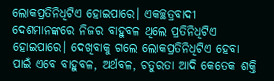ଲୋକପ୍ରତିନିଧିଟିଏ ହୋଇପାରେ। ଏକଚ୍ଛତ୍ରବାଦୀ ଦେଶମାନଙ୍କରେ ନିଜର ବାହୁବଳ ଥିଲେ ପ୍ରତିନିଧିଟିଏ ହୋଇପାରେ। ଦେଖିବାକୁ ଗଲେ ଲୋକପ୍ରତିନିଧିଟିଏ ହେବା ପାଇଁ ଏବେ ବାହୁବଳ, ଅର୍ଥବଳ, ଚତୁରତା ଆଦି କେତେକ ଶକ୍ତି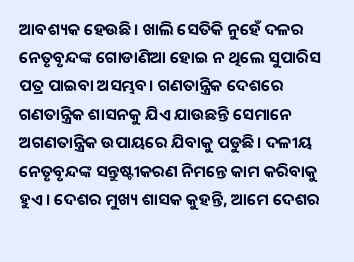ଆବଶ୍ୟକ ହେଉଛି। ଖାଲି ସେତିକି ନୁହେଁ ଦଳର ନେତୃବୃନ୍ଦଙ୍କ ଗୋଡାଣିଆ ହୋଇ ନ ଥିଲେ ସୁପାରିସ ପତ୍ର ପାଇବା ଅସମ୍ଭବ। ଗଣତାନ୍ତ୍ରିକ ଦେଶରେ ଗଣତାନ୍ତ୍ରିକ ଶାସନକୁ ଯିଏ ଯାଉଛନ୍ତି ସେମାନେ ଅଗଣତାନ୍ତ୍ରିକ ଉପାୟରେ ଯିବାକୁ ପଡୁଛି। ଦଳୀୟ ନେତୃବୃନ୍ଦଙ୍କ ସନ୍ତୁଷ୍ଟୀକରଣ ନିମନ୍ତେ କାମ କରିବାକୁ ହୁଏ। ଦେଶର ମୁଖ୍ୟ ଶାସକ କୁହନ୍ତି, ଆମେ ଦେଶର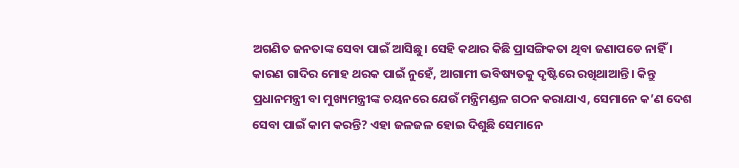ଅଗଣିତ ଜନତାଙ୍କ ସେବା ପାଇଁ ଆସିଛୁ। ସେହି କଥାର କିଛି ପ୍ରାସଙ୍ଗିକତା ଥିବା ଜଣାପଡେ ନାହିଁ । କାରଣ ଗାଦିର ମୋହ ଥରକ ପାଇଁ ନୁହେଁ, ଆଗାମୀ ଭବିଷ୍ୟତକୁ ଦୃଷ୍ଟିରେ ରଖିଥାଆନ୍ତି। କିନ୍ତୁ ପ୍ରଧାନମନ୍ତ୍ରୀ ବା ମୁଖ୍ୟମନ୍ତ୍ରୀଙ୍କ ଚୟନରେ ଯେଉଁ ମନ୍ତ୍ରିମଣ୍ଡଳ ଗଠନ କରାଯାଏ, ସେମାନେ କ’ଣ ଦେଶ ସେବା ପାଇଁ କାମ କରନ୍ତି? ଏହା ଜଳଜଳ ହୋଇ ଦିଶୁଛି ସେମାନେ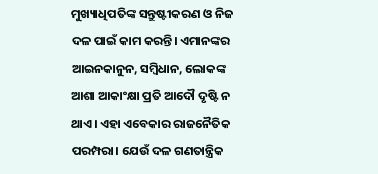ମୁଖ୍ୟାଧିପତିଙ୍କ ସନ୍ତୁଷ୍ଟୀକରଣ ଓ ନିଜ ଦଳ ପାଇଁ କାମ କରନ୍ତି। ଏମାନଙ୍କର ଆଇନକାନୁନ, ସମ୍ବିଧାନ, ଲୋକଙ୍କ ଆଶା ଆକାଂକ୍ଷା ପ୍ରତି ଆଦୌ ଦୃଷ୍ଟି ନ ଥାଏ। ଏହା ଏବେକାର ରାଜନୈତିକ ପରମ୍ପରା। ଯେଉଁ ଦଳ ଗଣତାନ୍ତ୍ରିକ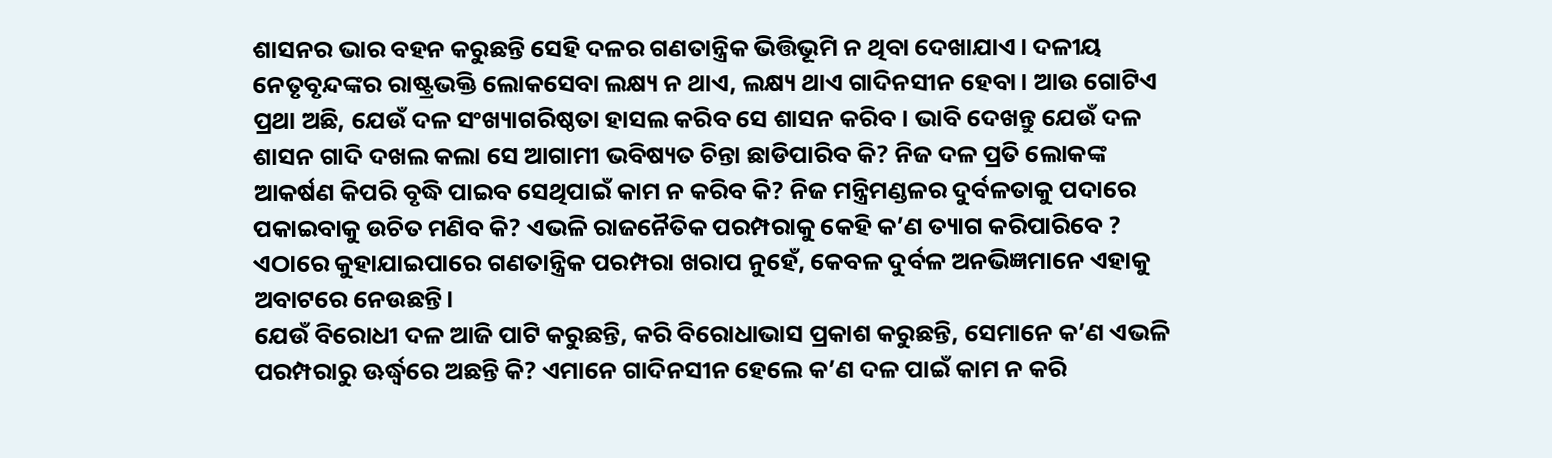ଶାସନର ଭାର ବହନ କରୁଛନ୍ତି ସେହି ଦଳର ଗଣତାନ୍ତ୍ରିକ ଭିତ୍ତିଭୂମି ନ ଥିବା ଦେଖାଯାଏ। ଦଳୀୟ ନେତୃବୃନ୍ଦଙ୍କର ରାଷ୍ଟ୍ରଭକ୍ତି ଲୋକସେବା ଲକ୍ଷ୍ୟ ନ ଥାଏ, ଲକ୍ଷ୍ୟ ଥାଏ ଗାଦିନସୀନ ହେବା। ଆଉ ଗୋଟିଏ ପ୍ରଥା ଅଛି, ଯେଉଁ ଦଳ ସଂଖ୍ୟାଗରିଷ୍ଠତା ହାସଲ କରିବ ସେ ଶାସନ କରିବ। ଭାବି ଦେଖନ୍ତୁ ଯେଉଁ ଦଳ ଶାସନ ଗାଦି ଦଖଲ କଲା ସେ ଆଗାମୀ ଭବିଷ୍ୟତ ଚିନ୍ତା ଛାଡିପାରିବ କି? ନିଜ ଦଳ ପ୍ରତି ଲୋକଙ୍କ ଆକର୍ଷଣ କିପରି ବୃଦ୍ଧି ପାଇବ ସେଥିପାଇଁ କାମ ନ କରିବ କି? ନିଜ ମନ୍ତ୍ରିମଣ୍ଡଳର ଦୁର୍ବଳତାକୁ ପଦାରେ ପକାଇବାକୁ ଉଚିତ ମଣିବ କି? ଏଭଳି ରାଜନୈତିକ ପରମ୍ପରାକୁ କେହି କ’ଣ ତ୍ୟାଗ କରିପାରିବେ ?
ଏଠାରେ କୁହାଯାଇପାରେ ଗଣତାନ୍ତ୍ରିକ ପରମ୍ପରା ଖରାପ ନୁହେଁ, କେବଳ ଦୁର୍ବଳ ଅନଭିଜ୍ଞମାନେ ଏହାକୁ ଅବାଟରେ ନେଉଛନ୍ତି।
ଯେଉଁ ବିରୋଧୀ ଦଳ ଆଜି ପାଟି କରୁଛନ୍ତି, କରି ବିରୋଧାଭାସ ପ୍ରକାଶ କରୁଛନ୍ତି, ସେମାନେ କ’ଣ ଏଭଳି ପରମ୍ପରାରୁ ଊର୍ଦ୍ଧ୍ୱରେ ଅଛନ୍ତି କି? ଏମାନେ ଗାଦିନସୀନ ହେଲେ କ’ଣ ଦଳ ପାଇଁ କାମ ନ କରି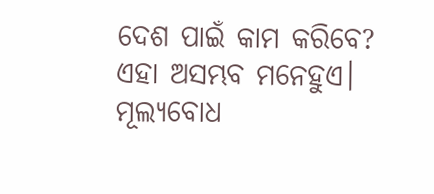ଦେଶ ପାଇଁ କାମ କରିବେ? ଏହା ଅସମ୍ଭବ ମନେହୁଏ। ମୂଲ୍ୟବୋଧ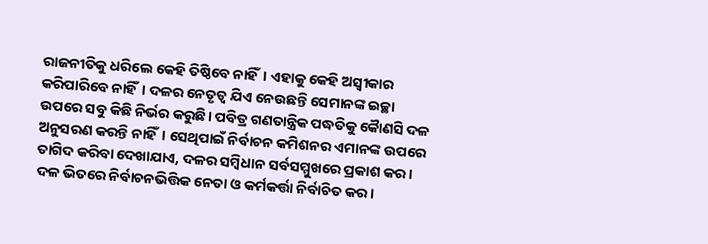ରାଜନୀତିକୁ ଧରିଲେ କେହି ତିଷ୍ଠିବେ ନାହିଁ। ଏହାକୁ କେହି ଅସ୍ବୀକାର କରିପାରିବେ ନାହିଁ। ଦଳର ନେତୃତ୍ୱ ଯିଏ ନେଉଛନ୍ତି ସେମାନଙ୍କ ଇଚ୍ଛା ଉପରେ ସବୁ କିଛି ନିର୍ଭର କରୁଛି। ପବିତ୍ର ଗଣତାନ୍ତ୍ରିକ ପଦ୍ଧତିକୁ କୈାଣସି ଦଳ ଅନୁସରଣ କରନ୍ତି ନାହିଁ। ସେଥିପାଇଁ ନିର୍ବାଚନ କମିଶନର ଏମାନଙ୍କ ଉପରେ ତାଗିଦ କରିବା ଦେଖାଯାଏ, ଦଳର ସମ୍ବିଧାନ ସର୍ବସମ୍ମୁଖରେ ପ୍ରକାଶ କର। ଦଳ ଭିତରେ ନିର୍ବାଚନଭିତ୍ତିକ ନେତା ଓ କର୍ମକର୍ତ୍ତା ନିର୍ବାଚିତ କର।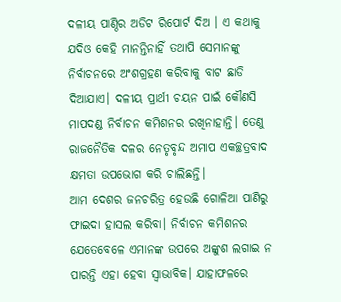ଦଳୀୟ ପାଣ୍ଠିର ଅଡିଟ ରିପୋର୍ଟ ଦିଅ । ଏ କଥାକୁ ଯଦିଓ କେହି ମାନନ୍ତିନାହିଁ ତଥାପି ସେମାନଙ୍କୁ ନିର୍ବାଚନରେ ଅଂଶଗ୍ରହଣ କରିବାକୁ ବାଟ ଛାଡି ଦିଆଯାଏ। ଦଳୀୟ ପ୍ରାର୍ଥୀ ଚୟନ ପାଇଁ କୌଣସି ମାପଦଣ୍ଡ ନିର୍ବାଚନ କମିଶନର ରଖିନାହାନ୍ତି। ତେଣୁ ରାଜନୈତିକ ଦଳର ନେତୃବୃନ୍ଦ ଅମାପ ଏକଚ୍ଛତ୍ରବାଦ କ୍ଷମତା ଉପଭୋଗ କରି ଚାଲିଛନ୍ତି।
ଆମ ଦେଶର ଜନଚରିତ୍ର ହେଉଛି ଗୋଳିଆ ପାଣିରୁ ଫାଇଦା ହାସଲ କରିବା। ନିର୍ବାଚନ କମିଶନର ଯେତେବେଳେ ଏମାନଙ୍କ ଉପରେ ଅଙ୍କୁଶ ଲଗାଇ ନ ପାରନ୍ତି ଏହା ହେବା ସ୍ବାଭାବିକ। ଯାହାଫଳରେ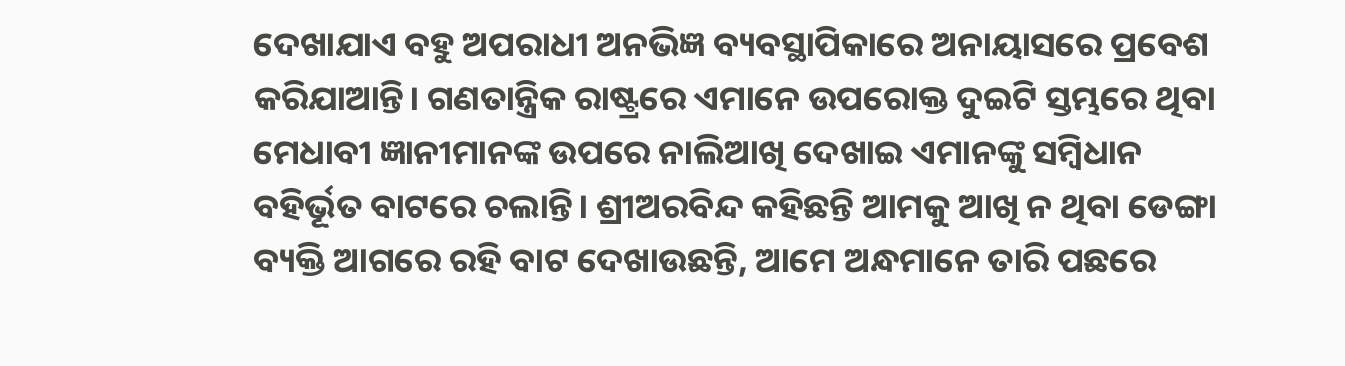ଦେଖାଯାଏ ବହୁ ଅପରାଧୀ ଅନଭିଜ୍ଞ ବ୍ୟବସ୍ଥାପିକାରେ ଅନାୟାସରେ ପ୍ରବେଶ କରିଯାଆନ୍ତି। ଗଣତାନ୍ତ୍ରିକ ରାଷ୍ଟ୍ରରେ ଏମାନେ ଉପରୋକ୍ତ ଦୁଇଟି ସ୍ତମ୍ଭରେ ଥିବା ମେଧାବୀ ଜ୍ଞାନୀମାନଙ୍କ ଉପରେ ନାଲିଆଖି ଦେଖାଇ ଏମାନଙ୍କୁ ସମ୍ବିଧାନ ବହିର୍ଭୂତ ବାଟରେ ଚଲାନ୍ତି। ଶ୍ରୀଅରବିନ୍ଦ କହିଛନ୍ତି ଆମକୁ ଆଖି ନ ଥିବା ଡେଙ୍ଗା ବ୍ୟକ୍ତି ଆଗରେ ରହି ବାଟ ଦେଖାଉଛନ୍ତି, ଆମେ ଅନ୍ଧମାନେ ତାରି ପଛରେ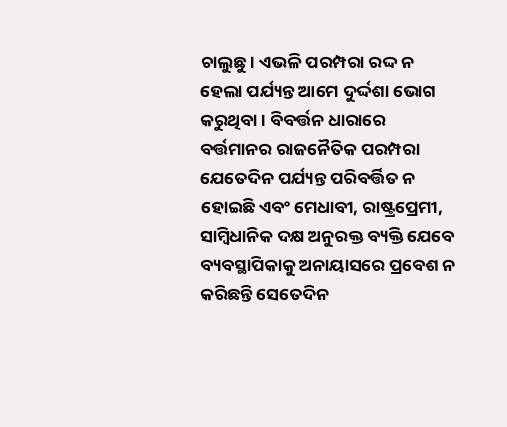ଚାଲୁଛୁ। ଏଭଳି ପରମ୍ପରା ରଦ୍ଦ ନ ହେଲା ପର୍ଯ୍ୟନ୍ତ ଆମେ ଦୁର୍ଦ୍ଦଶା ଭୋଗ କରୁଥିବା। ବିବର୍ତ୍ତନ ଧାରାରେ ବର୍ତ୍ତମାନର ରାଜନୈତିକ ପରମ୍ପରା ଯେତେଦିନ ପର୍ଯ୍ୟନ୍ତ ପରିବର୍ତ୍ତିତ ନ ହୋଇଛି ଏବଂ ମେଧାବୀ, ରାଷ୍ଟ୍ରପ୍ରେମୀ, ସାମ୍ବିଧାନିକ ଦକ୍ଷ ଅନୁରକ୍ତ ବ୍ୟକ୍ତି ଯେବେ ବ୍ୟବସ୍ଥାପିକାକୁ ଅନାୟାସରେ ପ୍ରବେଶ ନ କରିଛନ୍ତି ସେତେଦିନ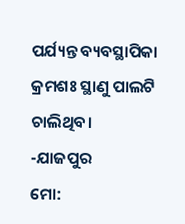ପର୍ଯ୍ୟନ୍ତ ବ୍ୟବସ୍ଥାପିକା କ୍ରମଶଃ ସ୍ଥାଣୁ ପାଲଟି ଚାଲିଥିବ।
-ଯାଜପୁର
ମୋ: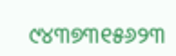୯୪୩୭୩୧୫୬୨୩